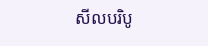សីលបរិបូ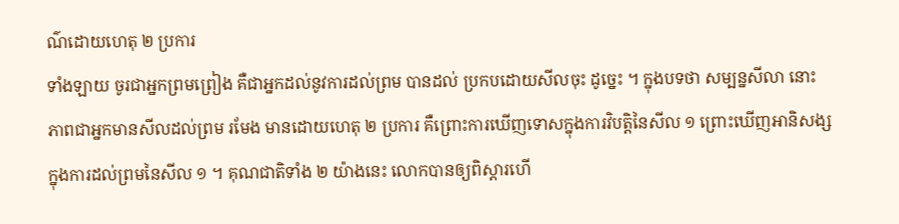ណ៌ដោយហេតុ ២ ប្រការ
ទាំងឡាយ ចូរជាអ្នកព្រមព្រៀង គឺជាអ្នកដល់នូវការដល់ព្រម បានដល់ ប្រកបដោយសីលចុះ ដូច្នេះ ។ ក្នុងបទថា សម្បន្នសីលា នោះ ភាពជាអ្នកមានសីលដល់ព្រម រមែង មានដោយហេតុ ២ ប្រការ គឺព្រោះការឃើញទោសក្នុងការវិបត្តិនៃសីល ១ ព្រោះឃើញអានិសង្សក្នុងការដល់ព្រមនៃសីល ១ ។ គុណជាតិទាំង ២ យ៉ាងនេះ លោកបានឲ្យពិស្តារហើ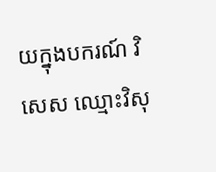យក្នុងបករណ៍ វិសេស ឈ្មោះវិសុ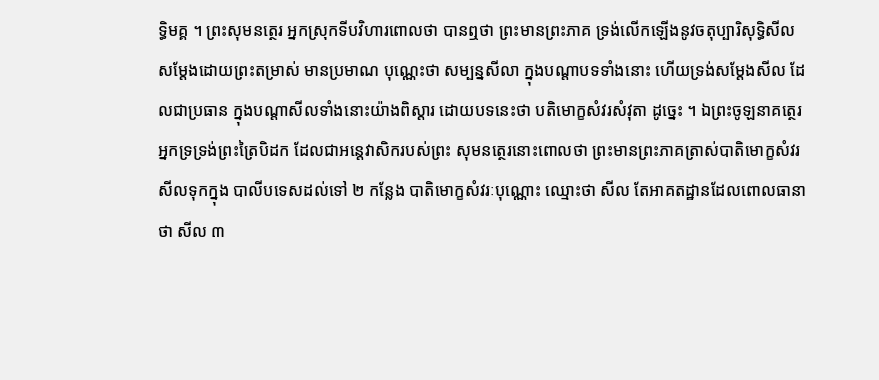ទ្ធិមគ្គ ។ ព្រះសុមនត្ថេរ អ្នកស្រុកទីបវិហារពោលថា បានឮថា ព្រះមានព្រះភាគ ទ្រង់លើកឡើងនូវចតុប្បារិសុទ្ធិសីលសម្តែងដោយព្រះតម្រាស់ មានប្រមាណ បុណ្ណេះថា សម្បន្នសីលា ក្នុងបណ្តាបទទាំងនោះ ហើយទ្រង់សម្តែងសីល ដែលជាប្រធាន ក្នុងបណ្តាសីលទាំងនោះយ៉ាងពិស្តារ ដោយបទនេះថា បតិមោក្ខសំវរសំវុតា ដូច្នេះ ។ ឯព្រះចូឡនាគត្ថេរអ្នកទ្រទ្រង់ព្រះត្រៃបិដក ដែលជាអន្តេវាសិករបស់ព្រះ សុមនត្ថេរនោះពោលថា ព្រះមានព្រះភាគត្រាស់បាតិមោក្ខសំវរសីលទុកក្នុង បាលីបទេសដល់ទៅ ២ កន្លែង បាតិមោក្ខសំវរៈបុណ្ណោះ ឈ្មោះថា សីល តែអាគតដ្ឋានដែលពោលធានាថា សីល ៣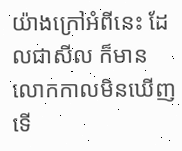យ៉ាងក្រៅអំពីនេះ ដែលជាសីល ក៏មាន លោកកាលមិនឃើញ ទើ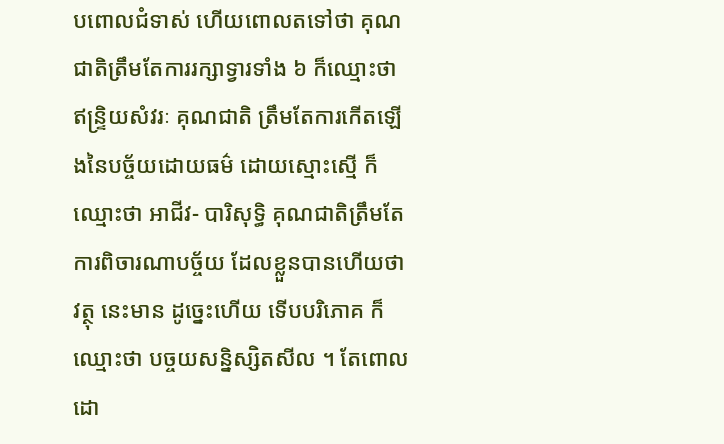បពោលជំទាស់ ហើយពោលតទៅថា គុណជាតិត្រឹមតែការរក្សាទ្វារទាំង ៦ ក៏ឈ្មោះថា ឥន្ទ្រិយសំវរៈ គុណជាតិ ត្រឹមតែការកើតឡើងនៃបច្ច័យដោយធម៌ ដោយស្មោះស្មើ ក៏ឈ្មោះថា អាជីវ- បារិសុទ្ធិ គុណជាតិត្រឹមតែការពិចារណាបច្ច័យ ដែលខ្លួនបានហើយថា វត្ថុ នេះមាន ដូច្នេះហើយ ទើបបរិភោគ ក៏ឈ្មោះថា បច្ចយសន្និស្សិតសីល ។ តែពោលដោ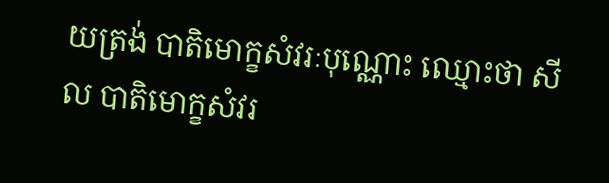យត្រង់ បាតិមោក្ខសំវរៈបុណ្ណោះ ឈ្មោះថា សីល បាតិមោក្ខសំវរ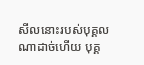សីលនោះរបស់បុគ្គលណាដាច់ហើយ បុគ្គ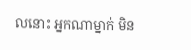លនោះ អ្នកណាម្នាក់ មិន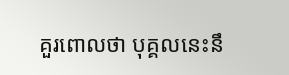គួរពោលថា បុគ្គលនេះនឹ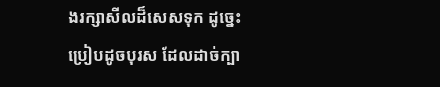ងរក្សាសីលដ៏សេសទុក ដូច្នេះ ប្រៀបដូចបុរស ដែលដាច់ក្បា